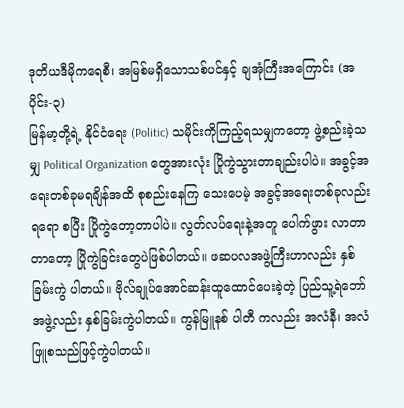ဒုတိယဒီမိုကရေစီ၊ အမြစ်မရှိသောသစ်ပင်နှင့် ချအုံကြီးအကြောင်း (အပိုင်း-၃)
မြန်မာ့တို့ရဲ့ နိုင်ငံရေး (Politic) သမိုင်းကိုကြည့်ရသမျှကတော့ ဖွဲ့စည်းခဲ့သမျှ Political Organization တွေအားလုံး ပြိုကွဲသွားတာချည်းပါပဲ။ အခွင့်အရေးတစ်ခုမရချိန်အထိ စုစည်းနေကြ သေးပေမဲ့ အခွင့်အရေးတစ်ခုလည်းရရော စပြီး ပြိုကွဲတော့တာပါပဲ။ လွတ်လပ်ရေးနဲ့အတူ ပေါက်ဖွား လာတာတာတော့ ပြိုကွဲခြင်းတွေပဲဖြစ်ပါတယ်။ ဖဆပလအဖွဲ့ကြီးဟာလည်း နှစ်ခြမ်းကွဲ ပါတယ်။ ဗိုလ်ချုပ်အောင်ဆန်းထူထောင်ပေးခဲ့တဲ့ ပြည်သူ့ရဲဘော်အဖွဲ့လည်း နှစ်ခြမ်းကွဲပါတယ်။ ကွန်မြူနစ် ပါတီ ကလည်း အလံနီ၊ အလံဖြူစသည်ဖြင့်ကွဲပါတယ်။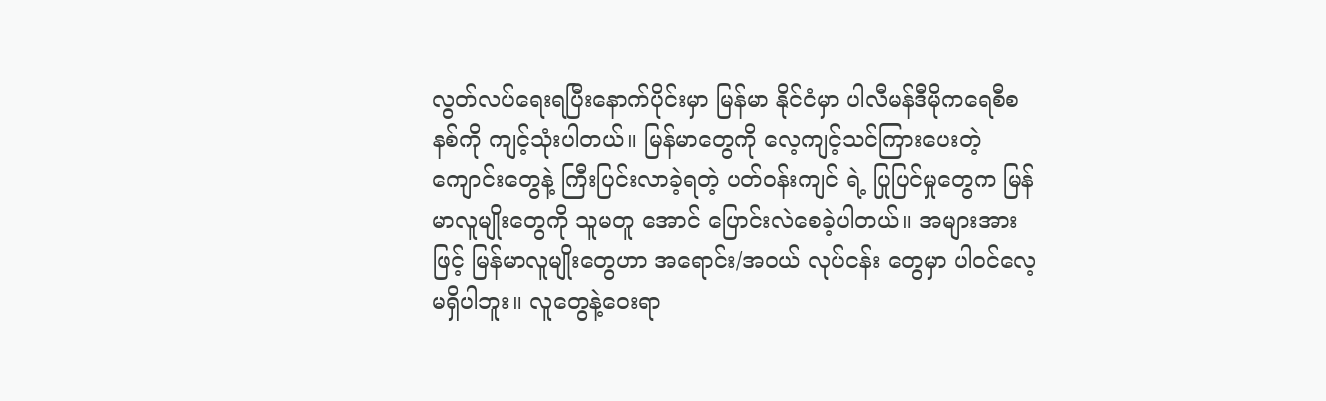လွတ်လပ်ရေးရပြီးနောက်ပိုင်းမှာ မြန်မာ နိုင်ငံမှာ ပါလီမန်ဒီမိုကရေစီစနစ်ကို ကျင့်သုံးပါတယ်။ မြန်မာတွေကို လေ့ကျင့်သင်ကြားပေးတဲ့ ကျောင်းတွေနဲ့ ကြီးပြင်းလာခဲ့ရတဲ့ ပတ်ဝန်းကျင် ရဲ့ ပြုပြင်မှုတွေက မြန်မာလူမျိုးတွေကို သူမတူ အောင် ပြောင်းလဲစေခဲ့ပါတယ်။ အများအားဖြင့် မြန်မာလူမျိုးတွေဟာ အရောင်း/အဝယ် လုပ်ငန်း တွေမှာ ပါဝင်လေ့မရှိပါဘူး။ လူတွေနဲ့ဝေးရာ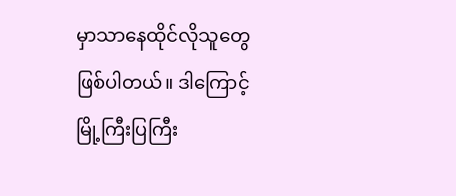မှာသာနေထိုင်လိုသူတွေဖြစ်ပါတယ်။ ဒါကြောင့် မြို့ကြီးပြကြီး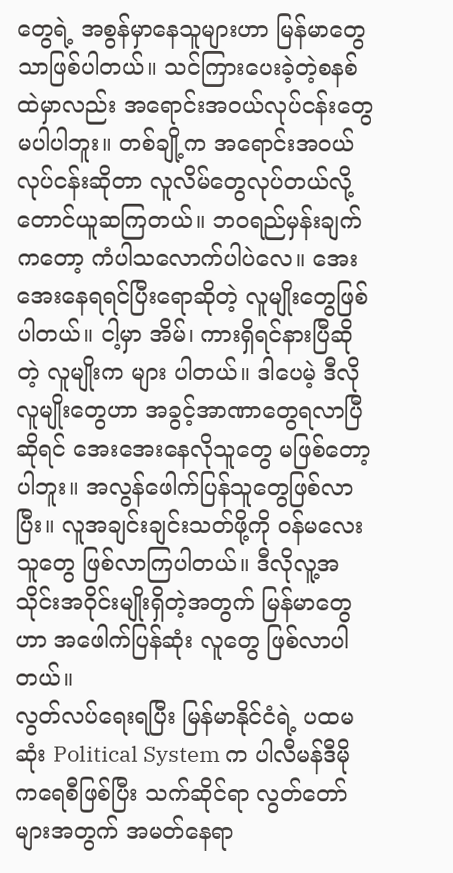တွေရဲ့ အစွန်မှာနေသူများဟာ မြန်မာတွေသာဖြစ်ပါတယ်။ သင်ကြားပေးခဲ့တဲ့စနစ် ထဲမှာလည်း အရောင်းအဝယ်လုပ်ငန်းတွေမပါပါဘူး။ တစ်ချို့က အရောင်းအဝယ်လုပ်ငန်းဆိုတာ လူလိမ်တွေလုပ်တယ်လို့တောင်ယူဆကြတယ်။ ဘဝရည်မှန်းချက်ကတော့ ကံပါသလောက်ပါပဲလေ။ အေးအေးနေရရင်ပြီးရောဆိုတဲ့ လူမျိုးတွေဖြစ်ပါတယ်။ ငါ့မှာ အိမ်၊ ကားရှိရင်နားပြီဆိုတဲ့ လူမျိုးက များ ပါတယ်။ ဒါပေမဲ့ ဒီလိုလူမျိုးတွေဟာ အခွင့်အာဏာတွေရလာပြီဆိုရင် အေးအေးနေလိုသူတွေ မဖြစ်တော့ပါဘူး။ အလွန်ဖေါက်ပြန်သူတွေဖြစ်လာပြီး။ လူအချင်းချင်းသတ်ဖို့ကို ဝန်မလေးသူတွေ ဖြစ်လာကြပါတယ်။ ဒီလိုလူ့အသိုင်းအဝိုင်းမျိုးရှိတဲ့အတွက် မြန်မာတွေဟာ အဖေါက်ပြန်ဆုံး လူတွေ ဖြစ်လာပါတယ်။
လွတ်လပ်ရေးရပြီး မြန်မာနိုင်ငံရဲ့ ပထမဆုံး Political System က ပါလီမန်ဒီမိုကရေစီဖြစ်ပြီး သက်ဆိုင်ရာ လွတ်တော်များအတွက် အမတ်နေရာ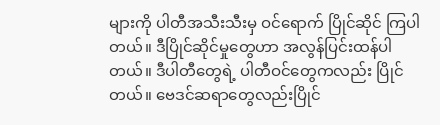များကို ပါတီအသီးသီးမှ ဝင်ရောက် ပြိုင်ဆိုင် ကြပါတယ်။ ဒီပြိုင်ဆိုင်မှုတွေဟာ အလွန်ပြင်းထန်ပါတယ်။ ဒီပါတီတွေရဲ့ ပါတီဝင်တွေကလည်း ပြိုင်တယ်။ ဗေဒင်ဆရာတွေလည်းပြိုင်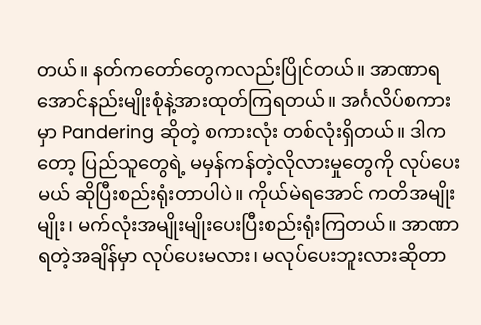တယ်။ နတ်ကတော်တွေကလည်းပြိုင်တယ်။ အာဏာရ အောင်နည်းမျိုးစုံနဲ့အားထုတ်ကြရတယ်။ အင်္ဂလိပ်စကားမှာ Pandering ဆိုတဲ့ စကားလုံး တစ်လုံးရှိတယ်။ ဒါကတော့ ပြည်သူတွေရဲ့ မမှန်ကန်တဲ့လိုလားမှုတွေကို လုပ်ပေးမယ် ဆိုပြီးစည်းရုံးတာပါပဲ။ ကိုယ်မဲရအောင် ကတိအမျိုးမျိုး၊ မက်လုံးအမျိုးမျိုးပေးပြီးစည်းရုံးကြတယ်။ အာဏာရတဲ့အချိန်မှာ လုပ်ပေးမလား၊ မလုပ်ပေးဘူးလားဆိုတာ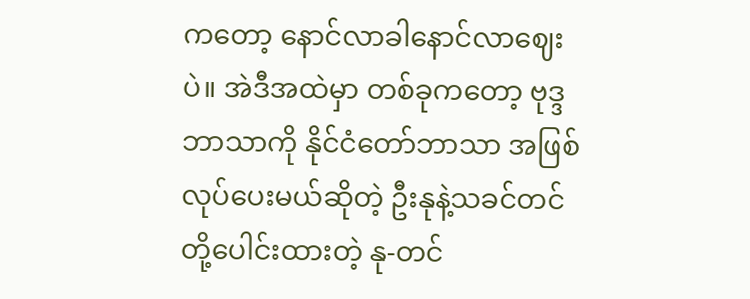ကတော့ နောင်လာခါနောင်လာဈေးပဲ။ အဲဒီအထဲမှာ တစ်ခုကတော့ ဗုဒ္ဒဘာသာကို နိုင်ငံတော်ဘာသာ အဖြစ်လုပ်ပေးမယ်ဆိုတဲ့ ဦးနုနဲ့သခင်တင်တို့ပေါင်းထားတဲ့ နု-တင်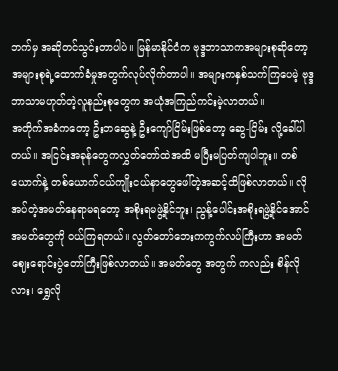ဘက်မှ အဆိုတင်သွင်းတာပါပဲ။ မြန်မာနိုင်ငံက ဗုဒ္ဒဘာသာကအများစုဆိုတော့ အများစုရဲ့ထောက်ခံမှုအတွက်လုပ်လိုက်တာပါ။ အများကနှစ်သက်ကြပေမဲ့ ဗုဒ္ဒဘာသာမဟုတ်တဲ့လူနည်းစုတွေက အယုံအကြည်ကင်းမဲ့လာတယ်။
အတိုက်အခံကတော့ ဦးဘဆွေနဲ့ ဦးကျော်ငြိမ်းဖြစ်တော့ ဆွေ-ငြိမ်း လို့ခေါ်ပါတယ်။ အငြင်းအခုန်တွေကလွှတ်တော်ထဲအထိ မပြီးမပြတ်ကျပါဘူး။ တစ်ယောက်နဲ့ တစ်ယောက်ငယ်ကျိုးငယ်နာတွေဖေါ်တဲ့အဆင့်ထိဖြစ်လာတယ်။ လိုအပ်တဲ့အမတ်နေရာမရတော့ အစိုးရမဖွဲ့နိုင်ဘူး၊ ညွန့်ပေါင်းအစိုးရဖွဲ့နိုင်အောင် အမတ်တွေကို ဝယ်ကြရတယ်။ လွတ်တော်ဘေးကကွက်လပ်ကြီးဟာ အမတ်ဈေးရောင်းပွဲတော်ကြီးဖြစ်လာတယ်။ အမတ်တွေ အတွက် ကလည်း စိန်လိုလား၊ ရွှေလို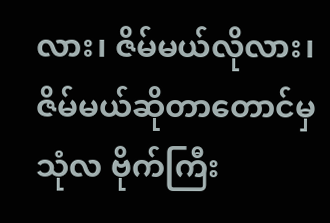လား၊ ဇိမ်မယ်လိုလား၊ ဇိမ်မယ်ဆိုတာတောင်မှ သုံလ ဗိုက်ကြီး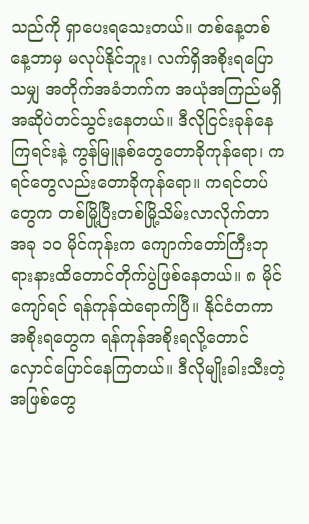သည်ကို ရှာပေးရသေးတယ်။ တစ်နေ့တစ်နေ့ဘာမှ မလုပ်နိုင်ဘူး၊ လက်ရှိအစိုးရပြောသမျှ အတိုက်အခံဘက်က အယုံအကြည်မရှိအဆိုပဲတင်သွင်းနေတယ်။ ဒီလိုငြင်းခုန်နေကြရင်းနဲ့ ကွန်မြူနစ်တွေတောခိုကုန်ရော၊ ကရင်တွေလည်းတောခိုကုန်ရော။ ကရင်တပ်တွေက တစ်မြို့ပြီးတစ်မြို့သိမ်းလာလိုက်တာ အခု ၁ဝ မိုင်ကုန်းက ကျောက်တော်ကြီးဘုရားနားထိတောင်တိုက်ပွဲဖြစ်နေတယ်။ ၈ မိုင်ကျော်ရင် ရန်ကုန်ထဲရောက်ပြီ။ နိုင်ငံတကာအစိုးရတွေက ရန်ကုန်အစိုးရလို့တောင်လှောင်ပြောင်နေကြတယ်။ ဒီလိုမျိုးခါးသီးတဲ့အဖြစ်တွေ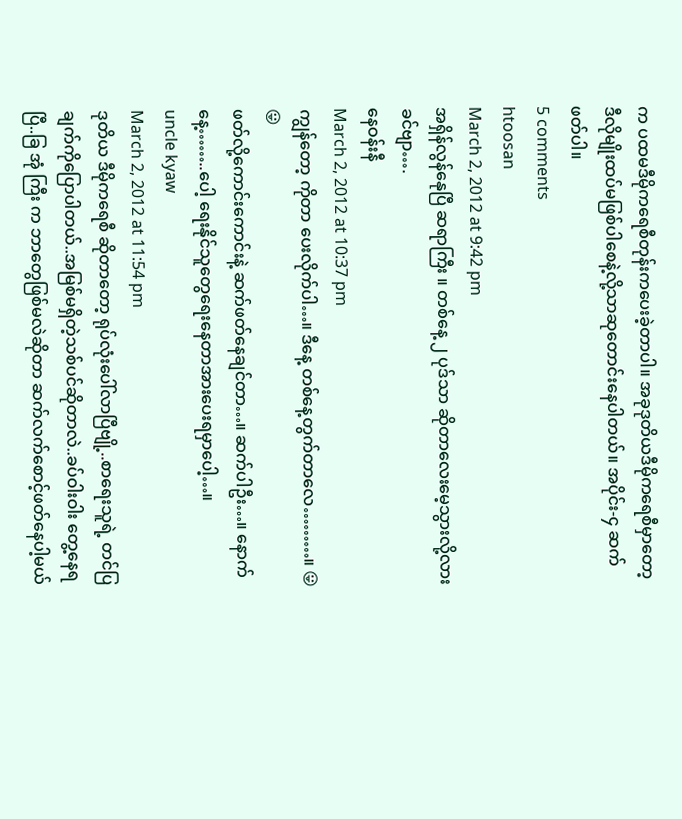က ပထမဒီမိုကရေစီတုန်းကပေးခဲ့တာပါ။ အခုဒုတိယဒီမိုကရေစီမှာတော့ ဒီလိုမျိုးထပ်မဖြစ်ပါစေနဲ့လို့သာဆုတောင်းနေပါတယ်။ အပိုင်း-၄ ဆက်ဖတ်ပါ။
5 comments
htoosan
March 2, 2012 at 9:42 pm
အရှိန်လွန်နေုပြီ ဆရာကြီး ။ တစ်နေ့ ၂ ပုဒ်သာ ဆိုတာလေးမေ့သွားလို့လားခင်ဗျာ….
နေဝန်းနီ
March 2, 2012 at 10:37 pm
ကျွန်တော့ ကိုတာ ပေးလိုက်ပါ…။ ဒီနေ့ တစ်နေ့တွက်တာလေ………။ 😛 😛
ဖတ်လို့ကောင်းကောင်းနဲ့ ဆက်ဖတ်နေချင်တာ…။ ဆက်ပါဦး…။ နောက်နေ့……..ပေါ့ ရေးနိုင်သူတွေရေးနေတာအားပေးရမှာပေါ့…။
uncle kyaw
March 2, 2012 at 11:54 pm
ဒုတိယ ဒီမိုကရေစီ ဆိုတာတော့ ရုပ်လုံးပေါ်လာပြီဗျို့..စာရေးသူရဲ့ တင်ပြချက်ကိုပြောပါတယ်..အမြစ်မရှိတဲ့သစ်ပင်ဆိုတာလဲ..ခပ်ဝါးဝါး တွေ့နေရပြီ..ခြ အုံ ကြီး က ဘာတွေဖြစ်မလဲဆိုတာ ဆက်လက်စောင့်ဖတ်နေပါ့မယ်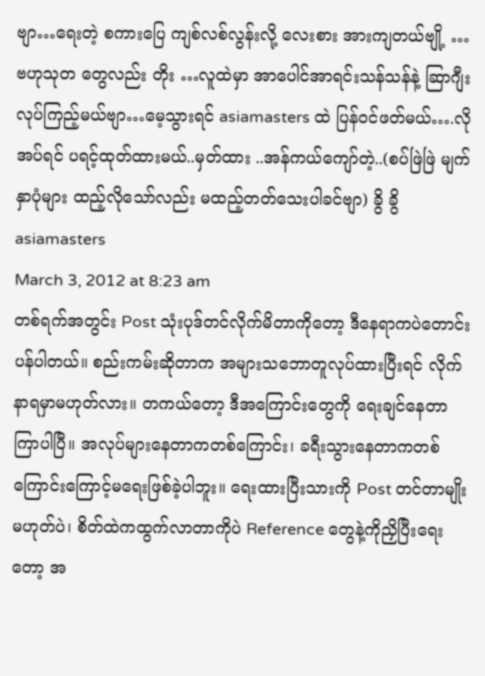ဗျာ…ရေးတဲ့ စကားပြေ ကျစ်လစ်လွန်းလို့ လေးစား အားကျတယ်ဗျို့ …ဗဟုသုတ တွေလည်း တိုး …လူထဲမှာ အာပေါင်အာရင်းသန်သန်နဲ့ ဆြာဂျီး လုပ်ကြည့်မယ်ဗျာ…မေ့သွားရင် asiamasters ထဲ ပြန်ဝင်ဖတ်မယ်….လိုအပ်ရင် ပရင့်ထုတ်ထားမယ်..မှတ်ထား ..အန်ကယ်ကျော်တဲ့..(စပ်ဖြဲဖြဲ မျက်နှာပုံများ ထည့်လိုသော်လည်း မထည့်တတ်သေးပါခင်ဗျာ) ခွိ ခွိ
asiamasters
March 3, 2012 at 8:23 am
တစ်ရက်အတွင်း Post သုံးပုဒ်တင်လိုက်မိတာကိုတော့ ဒီနေရာကပဲတောင်းပန်ပါတယ်။ စည်းကမ်းဆိုတာက အများသဘောတူလုပ်ထားပြီးရင် လိုက်နာရမှာမဟုတ်လား။ တကယ်တော့ ဒီအကြောင်းတွေကို ရေးချင်နေတာကြာပါပြီ။ အလုပ်များနေတာကတစ်ကြောင်း၊ ခရီးသွားနေတာကတစ်ကြောင်းကြောင့်မရေးဖြစ်ခဲ့ပါဘူး။ ရေးထားပြီးသားကို Post တင်တာမျိုးမဟုတ်ပဲ၊ စိတ်ထဲကထွက်လာတာကိုပဲ Reference တွေနဲ့ကိုညှိပြီးရေးတော့ အ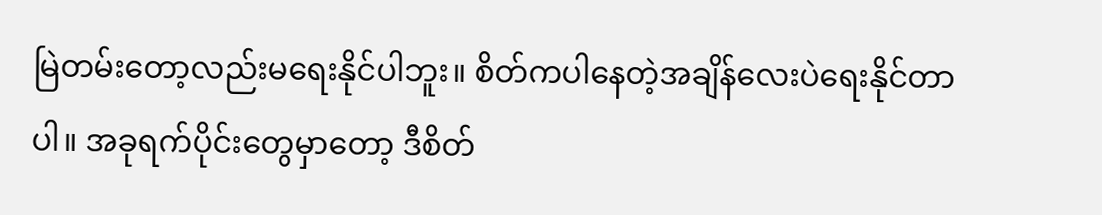မြဲတမ်းတော့လည်းမရေးနိုင်ပါဘူး။ စိတ်ကပါနေတဲ့အချိန်လေးပဲရေးနိုင်တာပါ။ အခုရက်ပိုင်းတွေမှာတော့ ဒီစိတ်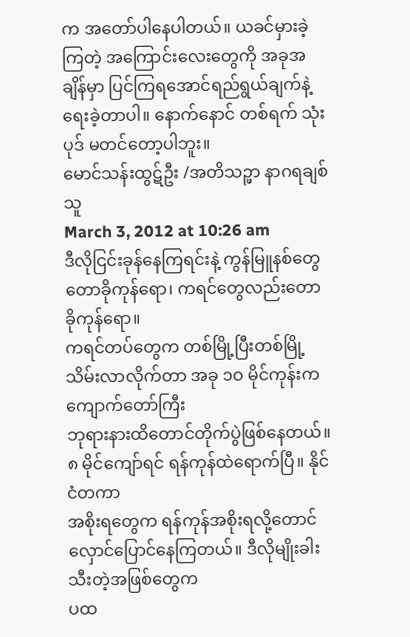က အတော်ပါနေပါတယ်။ ယခင်မှားခဲ့ကြတဲ့ အကြောင်းလေးတွေကို အခုအချိန်မှာ ပြင်ကြရအောင်ရည်ရွယ်ချက်နဲ့ရေးခဲ့တာပါ။ နောက်နောင် တစ်ရက် သုံးပုဒ် မတင်တော့ပါဘူး။
မောင်သန်းထွဋ်ဦး /အတိသဉ္ဖာ နာဂရချစ်သူ
March 3, 2012 at 10:26 am
ဒီလိုငြင်းခုန်နေကြရင်းနဲ့ ကွန်မြူနစ်တွေတောခိုကုန်ရော၊ ကရင်တွေလည်းတောခိုကုန်ရော။
ကရင်တပ်တွေက တစ်မြို့ပြီးတစ်မြို့သိမ်းလာလိုက်တာ အခု ၁ဝ မိုင်ကုန်းက ကျောက်တော်ကြီး
ဘုရားနားထိတောင်တိုက်ပွဲဖြစ်နေတယ်။ ၈ မိုင်ကျော်ရင် ရန်ကုန်ထဲရောက်ပြီ။ နိုင်ငံတကာ
အစိုးရတွေက ရန်ကုန်အစိုးရလို့တောင်လှောင်ပြောင်နေကြတယ်။ ဒီလိုမျိုးခါးသီးတဲ့အဖြစ်တွေက
ပထ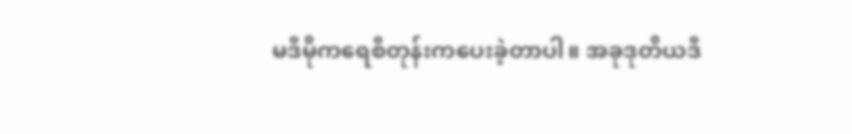မဒီမိုကရေစီတုန်းကပေးခဲ့တာပါ။ အခုဒုတိယဒီ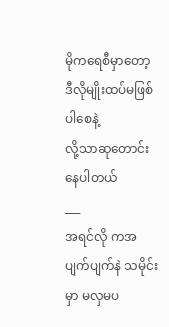မိုကရေစီမှာတော့ ဒီလိုမျိုးထပ်မဖြစ်ပါစေနဲ့
လို့သာဆုတောင်းနေပါတယ်
___
အရင်လို ကအပျက်ပျက်နဲ သမိုင်းမှာ မလှမပ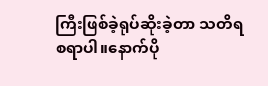ကြီးဖြစ်ခဲ့ရုပ်ဆိုးခဲ့တာ သတိရ
စရာပါ။နောက်ပို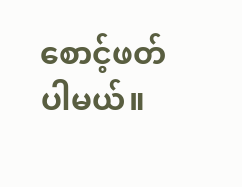စောင့်ဖတ်ပါမယ်။